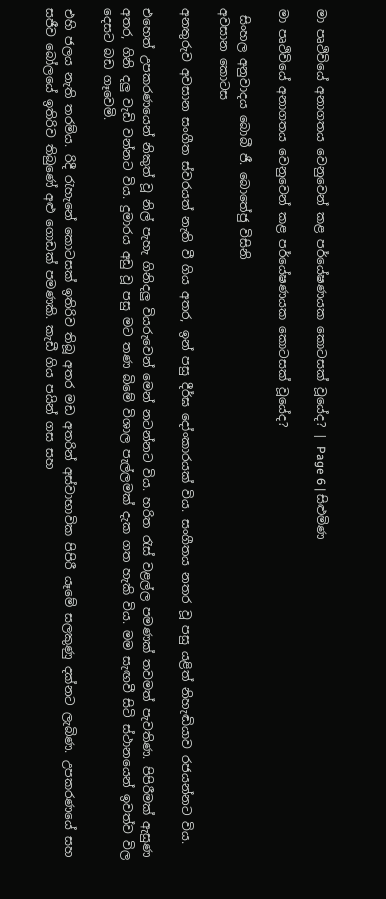මා පෘථිවියේ අනාගතය වෙනුවෙන් කළ පර්යේෂණයක කොටසක් වූයේද? | Page 6 | සිළුමිණ

මා පෘථිවියේ අනාගතය වෙනුවෙන් කළ පර්යේෂණයක කොටසක් වූයේද?

 සිංහල අනුවාදය බොබී ජී. බොතේජු විසිනි
අවසාන කොටස

අනතුරුව අවසාන සංගීත ස්වරයත් නැති වී ගිය අතර, ඉන් පසු දීර්ඝ දෝංකාරයක් විය. සංගීතය නතර වූ පසු යළිත් නිහැඬියාව රජයන්නට විය.

එහෙත් උපකරණයෙන් නිකුත් වූ නිල් පැහැ ගිනිදලු වියරුවෙන් මෙන් නටන්නට විය. හරිත රැස් වළල්ල පමණක් තවමත් පැවතිණ. පිපිරීමක් ඇසුණ අතර, ගිනි දලු වැඩි වන්නට විය. දුමාරය අඩු වූ පසු මට තණ බිමේ විශාල පැල්ලමක් දැක ගත හැකි විය. මම සැඟවී සිටි ස්ථානයෙන් ඉවත්ව විල දෙසට බඩ ගෑවෙමි.

එහි ජලය නැති තරම්ය. රිදී රැහැනේ කොටසක් ඉතිරිව තිබූ අතර මඩ අතරින් අස්වාභාවික පිපිරී යෑමේ සලකුණු දක්නට ලැබිණ. උපකරණයේ සහ සජීව බෝලයේ ඉතිරිව තිබුණේ අළු ගොඩක් පමණකි. කැඩී ගිය පයින් ගස සහ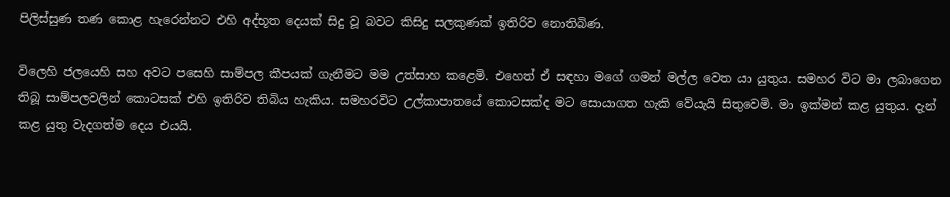පිලිස්සුණ තණ කොළ හැරෙන්නට එහි අද්භූත දෙයක් සිදු වූ බවට කිසිදු සලකුණක් ඉතිරිව නොතිබිණ.

විලෙහි ජලයෙහි සහ අවට පසෙහි සාම්පල කීපයක් ගැනීමට මම උත්සාහ කළෙමි. එහෙත් ඒ සඳහා මගේ ගමන් මල්ල වෙත යා යුතුය. සමහර විට මා ලබාගෙන තිබූ සාම්පලවලින් කොටසක් එහි ඉතිරිව තිබිය හැකිය. සමහරවිට උල්කාපාතයේ කොටසක්ද මට සොයාගත හැකි වේයැයි සිතුවෙමි. මා ඉක්මන් කළ යුතුය. දැන් කළ යුතු වැදගත්ම දෙය එයයි.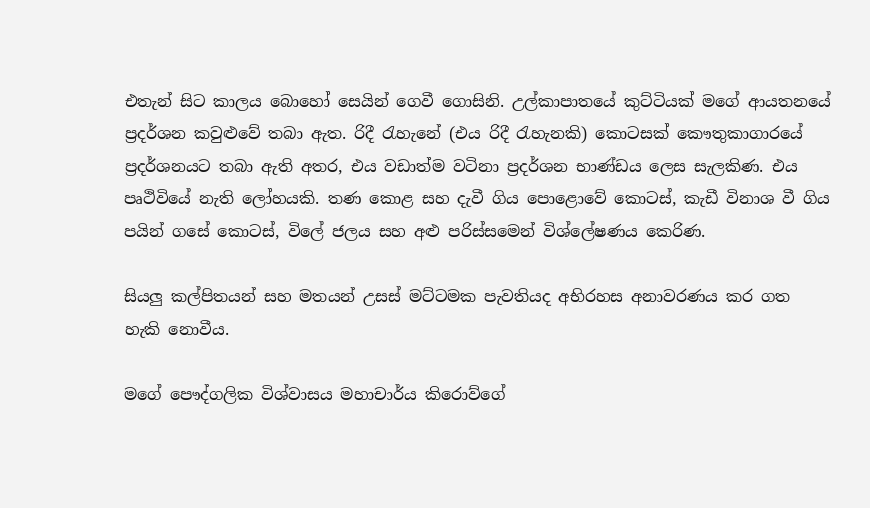එතැන් සිට කාලය බොහෝ සෙයින් ගෙවී ගොසිනි. උල්කාපාතයේ කුට්ටියක් මගේ ආයතනයේ ප්‍රදර්ශන කවුළුවේ තබා ඇත. රිදී රැහැනේ (එය රිදී රැහැනකි) කොටසක් කෞතුකාගාරයේ ප්‍රදර්ශනයට තබා ඇති අතර, එය වඩාත්ම වටිනා ප්‍රදර්ශන භාණ්ඩය ලෙස සැලකිණ. එය පෘථිවියේ නැති ලෝහයකි. තණ කොළ සහ දැවී ගිය පොළොවේ කොටස්, කැඩී විනාශ වී ගිය පයින් ගසේ කොටස්, විලේ ජලය සහ අළු පරිස්සමෙන් විශ්ලේෂණය කෙරිණ.

සියලු කල්පිතයන් සහ මතයන් උසස් මට්ටමක පැවතියද අභිරහස අනාවරණය කර ගත හැකි නොවීය.

මගේ පෞද්ගලික විශ්වාසය මහාචාර්ය කිරොව්ගේ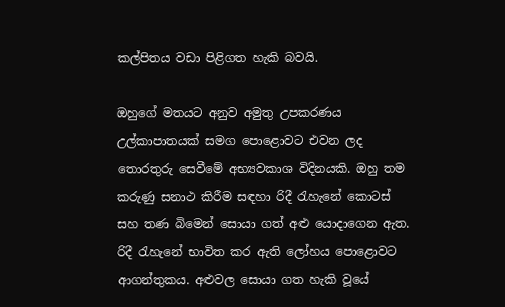කල්පිතය වඩා පිළිගත හැකි බවයි.

ඔහුගේ මතයට අනුව අමුතු උපකරණය උල්කාපාතයක් සමග පොළොවට එවන ලද තොරතුරු සෙවීමේ අභ්‍යවකාශ විදිනයකි. ඔහු තම කරුණු සනාථ කිරීම සඳහා රිදී රැහැනේ කොටස් සහ තණ බිමෙන් සොයා ගත් අළු යොදාගෙන ඇත. රිදී රැහැනේ භාවිත කර ඇති ලෝහය පොළොවට ආගන්තුකය. අළුවල සොයා ගත හැකි වූයේ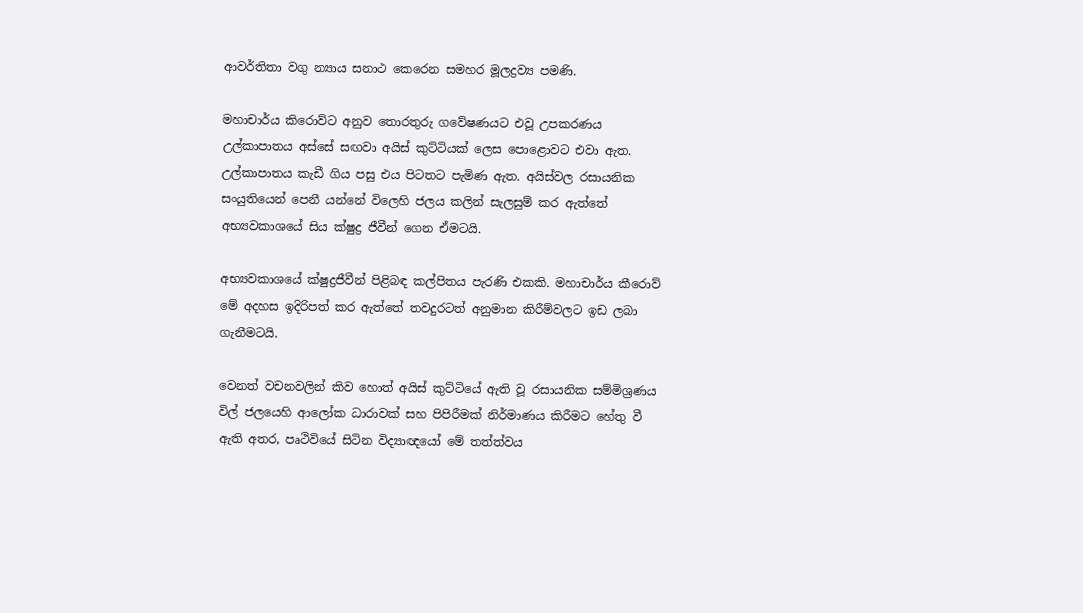ආවර්තිතා වගු න්‍යාය සනාථ කෙරෙන සමහර මූලද්‍රව්‍ය පමණි.

මහාචාර්ය කිරොව්ට අනුව තොරතුරු ගවේෂණයට එවූ උපකරණය උල්කාපාතය අස්සේ සඟවා අයිස් කුට්ටියක් ලෙස පොළොවට එවා ඇත. උල්කාපාතය කැඩී ගිය පසු එය පිටතට පැමිණ ඇත. අයිස්වල රසායනික සංයුතියෙන් පෙනී යන්නේ විලෙහි ජලය කලින් සැලසුම් කර ඇත්තේ අභ්‍යවකාශයේ සිය ක්ෂුද්‍ර ජීවීන් ගෙන ඒමටයි.

අභ්‍යවකාශයේ ක්ෂුද්‍රජීවීන් පිළිබඳ කල්පිතය පැරණි එකකි. මහාචාර්ය කීරොව් මේ අදහස ඉදිරිපත් කර ඇත්තේ තවදුරටත් අනුමාන කිරීම්වලට ඉඩ ලබා ගැනීමටයි.

වෙනත් වචනවලින් කිව හොත් අයිස් කුට්ටියේ ඇති වූ රසායනික සම්මිශ්‍රණය විල් ජලයෙහි ආලෝක ධාරාවක් සහ පිපිරීමක් නිර්මාණය කිරීමට හේතු වී ඇති අතර, පෘථිවියේ සිටින විද්‍යාඥයෝ මේ තත්ත්වය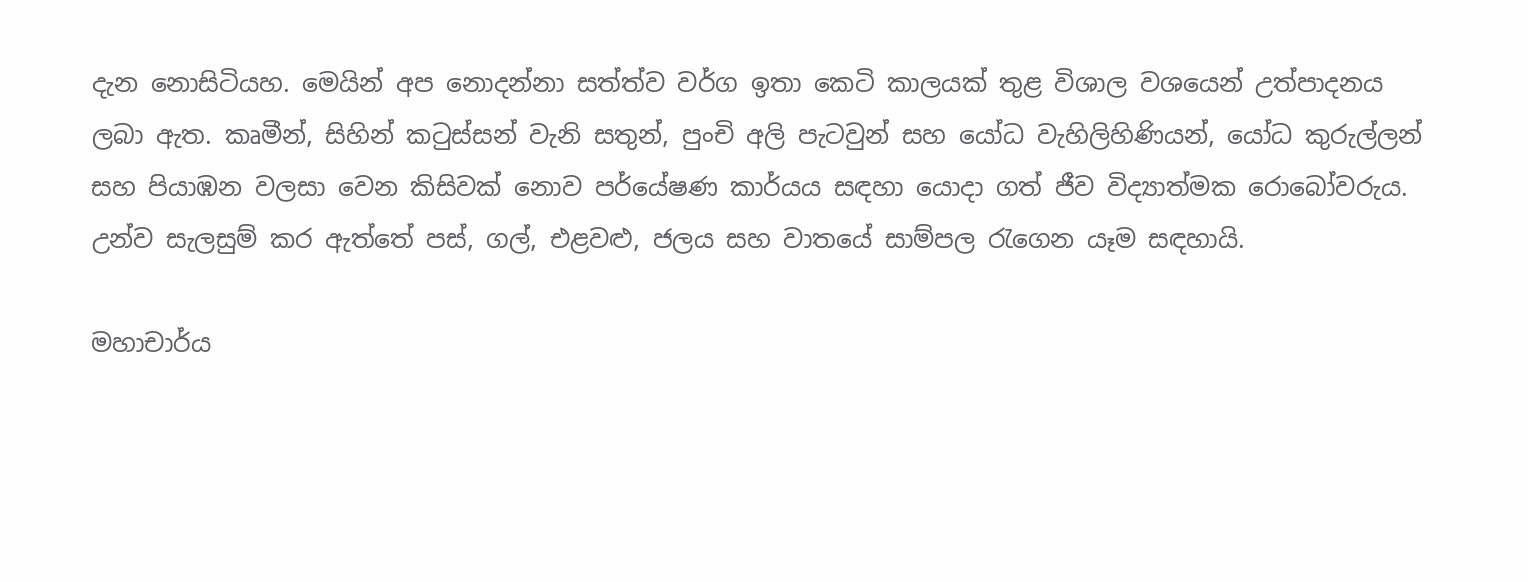දැන නොසිටියහ. මෙයින් අප නොදන්නා සත්ත්ව වර්ග ඉතා කෙටි කාලයක් තුළ විශාල වශයෙන් උත්පාදනය ලබා ඇත. කෘමීන්, සිහින් කටුස්සන් වැනි සතුන්, පුංචි අලි පැටවුන් සහ යෝධ වැහිලිහිණියන්, යෝධ කුරුල්ලන් සහ පියාඹන වලසා වෙන කිසිවක් නොව පර්යේෂණ කාර්යය සඳහා යොදා ගත් ජීව විද්‍යාත්මක රොබෝවරුය. උන්ව සැලසුම් කර ඇත්තේ පස්, ගල්, එළවළු, ජලය සහ වාතයේ සාම්පල රැගෙන යෑම සඳහායි.

මහාචාර්ය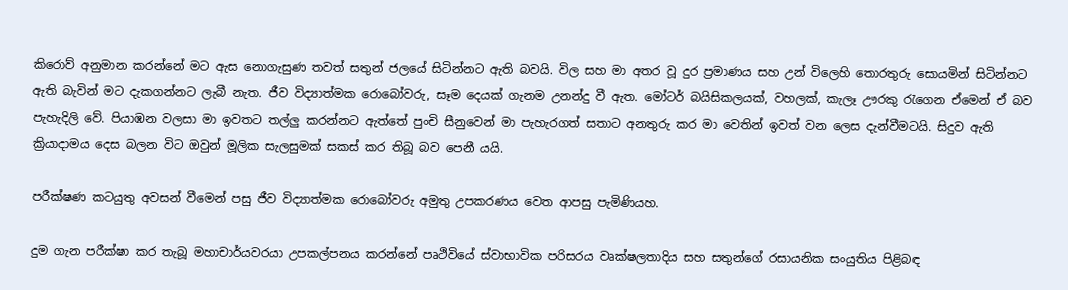කිරොව් අනුමාන කරන්නේ මට ඇස නොගැසුණ තවත් සතුන් ජලයේ සිටින්නට ඇති බවයි. විල සහ මා අතර වූ දුර ප්‍රමාණය සහ උන් විලෙහි තොරතුරු සොයමින් සිටින්නට ඇති බැවින් මට දැකගන්නට ලැබී නැත. ජීව විද්‍යාත්මක රොබෝවරු, සෑම දෙයක් ගැනම උනන්දු වී ඇත. මෝටර් බයිසිකලයක්, වහලක්, කැලෑ ඌරකු රැගෙන ඒමෙන් ඒ බව පැහැදිලි වේ. පියාඹන වලසා මා ඉවතට තල්ලු කරන්නට ඇත්තේ පුංචි සීනුවෙන් මා පැහැරගත් සතාට අනතුරු කර මා වෙතින් ඉවත් වන ලෙස දැන්වීමටයි. සිදුව ඇති ක්‍රියාදාමය දෙස බලන විට ඔවුන් මූලික සැලසුමක් සකස් කර තිබූ බව පෙනී යයි.

පරීක්ෂණ කටයුතු අවසන් වීමෙන් පසු ජීව විද්‍යාත්මක රොබෝවරු අමුතු උපකරණය වෙත ආපසු පැමිණියහ.

දුම ගැන පරීක්ෂා කර තැබූ මහාචාර්යවරයා උපකල්පනය කරන්නේ පෘථිවියේ ස්වාභාවික පරිසරය වෘක්ෂලතාදිය සහ සතුන්ගේ රසායනික සංයුතිය පිළිබඳ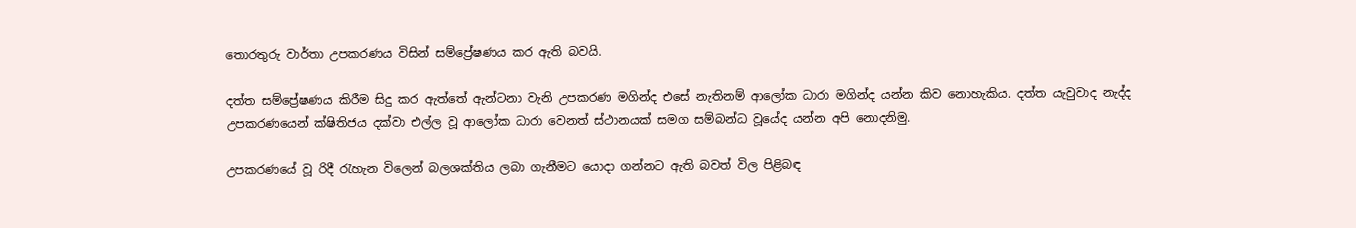තොරතුරු වාර්තා උපකරණය විසින් සම්ප්‍රේෂණය කර ඇති බවයි.

දත්ත සම්ප්‍රේෂණය කිරීම සිදු කර ඇත්තේ ඇන්ටනා වැනි උපකරණ මගින්ද එසේ නැතිනම් ආලෝක ධාරා මගින්ද යන්න කිව නොහැකිය. දත්ත යැවුවාද නැද්ද උපකරණයෙන් ක්ෂිතිජය දක්වා එල්ල වූ ආලෝක ධාරා වෙනත් ස්ථානයක් සමග සම්බන්ධ වූයේද යන්න අපි නොදනිමු.

උපකරණයේ වූ රිදී රැහැන විලෙන් බලශක්තිය ලබා ගැනීමට යොදා ගන්නට ඇති බවත් විල පිළිබඳ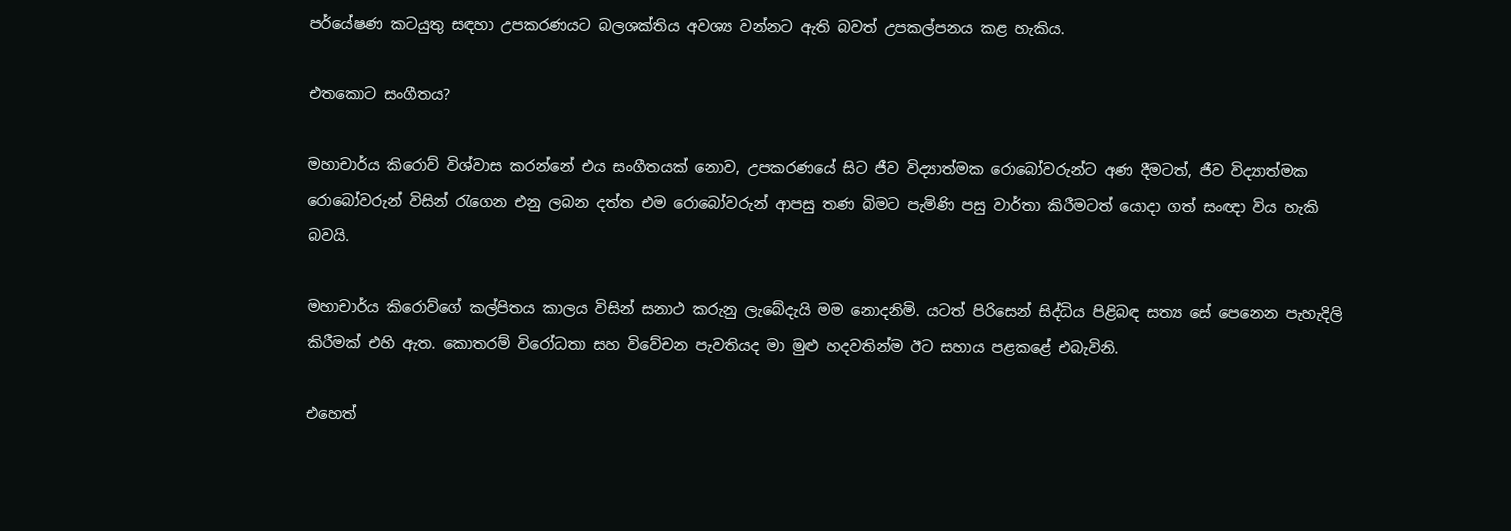පර්යේෂණ කටයුතු සඳහා උපකරණයට බලශක්තිය අවශ්‍ය වන්නට ඇති බවත් උපකල්පනය කළ හැකිය.

එතකොට සංගීතය?

මහාචාර්ය කිරොව් විශ්වාස කරන්නේ එය සංගීතයක් නොව, උපකරණයේ සිට ජීව විද්‍යාත්මක රොබෝවරුන්ට අණ දීමටත්, ජීව විද්‍යාත්මක රොබෝවරුන් විසින් රැගෙන එනු ලබන දත්ත එම රොබෝවරුන් ආපසු තණ බිමට පැමිණි පසු වාර්තා කිරීමටත් යොදා ගත් සංඥා විය හැකි බවයි.

මහාචාර්ය කිරොව්ගේ කල්පිතය කාලය විසින් සනාථ කරුනු ලැබේදැයි මම නොදනිමි. යටත් පිරිසෙන් සිද්ධිය පිළිබඳ සත්‍ය සේ පෙනෙන පැහැදිලි කිරීමක් එහි ඇත. කොතරම් විරෝධතා සහ විවේචන පැවතියද මා මුළු හදවතින්ම ඊට සහාය පළකළේ එබැවිනි.

එහෙත්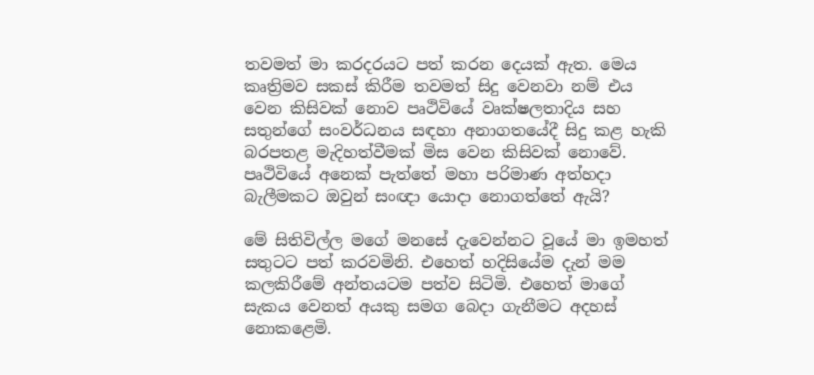තවමත් මා කරදරයට පත් කරන දෙයක් ඇත. මෙය කෘත්‍රිමව සකස් කිරීම තවමත් සිදු වෙනවා නම් එය වෙන කිසිවක් නොව පෘථිවියේ වෘක්ෂලතාදිය සහ සතුන්ගේ සංවර්ධනය සඳහා අනාගතයේදී සිදු කළ හැකි බරපතළ මැදිහත්වීමක් මිස වෙන කිසිවක් නොවේ. පෘථිවියේ අනෙක් පැත්තේ මහා පරිමාණ අත්හදා බැලීමකට ඔවුන් සංඥා යොදා නොගත්තේ ඇයි?

මේ සිතිවිල්ල මගේ මනසේ දැවෙන්නට වූයේ මා ඉමහත් සතුටට පත් කරවමිනි. එහෙත් හදිසියේම දැන් මම කලකිරීමේ අන්තයටම පත්ව සිටිමි. එහෙත් මාගේ සැකය වෙනත් අයකු සමග බෙදා ගැනීමට අදහස් නොකළෙමි.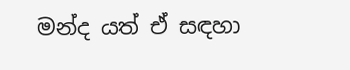මන්ද යත් ඒ සඳහා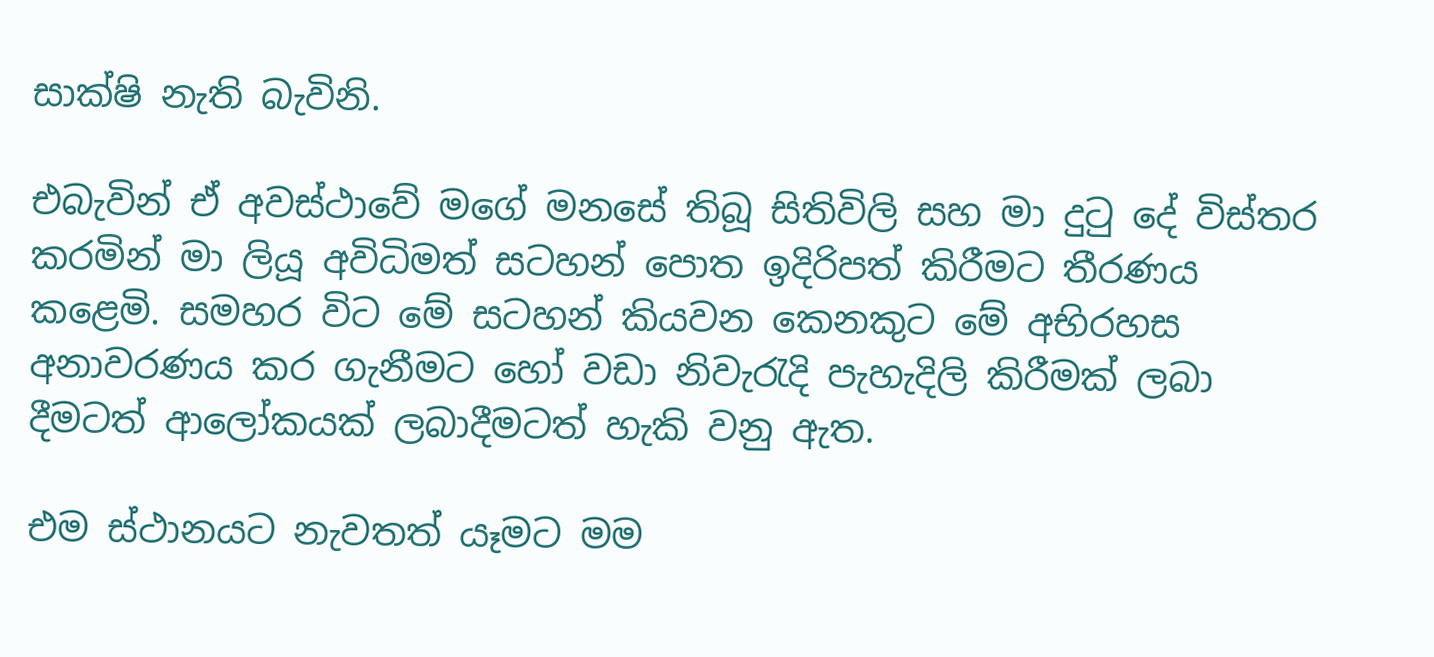සාක්ෂි නැති බැවිනි.

එබැවින් ඒ අවස්ථාවේ මගේ මනසේ තිබූ සිතිවිලි සහ මා දුටු දේ විස්තර කරමින් මා ලියූ අවිධිමත් සටහන් පොත ඉදිරිපත් කිරීමට තීරණය කළෙමි. සමහර විට මේ සටහන් කියවන කෙනකුට මේ අභිරහස අනාවරණය කර ගැනීමට හෝ වඩා නිවැරැදි පැහැදිලි කිරීමක් ලබා දීමටත් ආලෝකයක් ලබාදීමටත් හැකි වනු ඇත.

එම ස්ථානයට නැවතත් යෑමට මම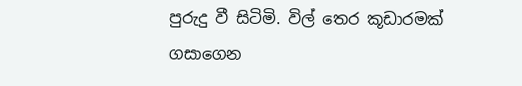පුරුදු වී සිටිමි. විල් තෙර කූඩාරමක් ගසාගෙන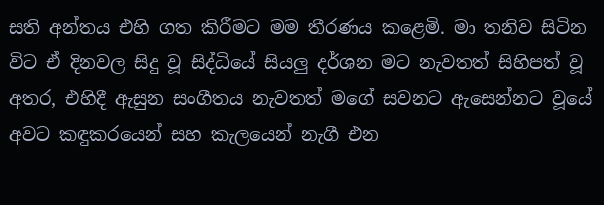සති අන්තය එහි ගත කිරීමට මම තීරණය කළෙමි. මා තනිව සිටින විට ඒ දිනවල සිදු වූ සිද්ධියේ සියලු දර්ශන මට නැවතත් සිහිපත් වූ අතර, එහිදී ඇසුන සංගීතය නැවතත් මගේ සවනට ඇසෙන්නට වූයේ අවට කඳුකරයෙන් සහ කැලයෙන් නැගී එන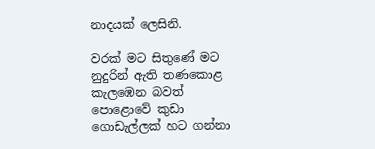නාදයක් ලෙසිනි.

වරක් මට සිතුණේ මට නුදුරින් ඇති තණකොළ කැලඹෙන බවත් පොළොවේ කුඩා ගොඩැල්ලක් හට ගන්නා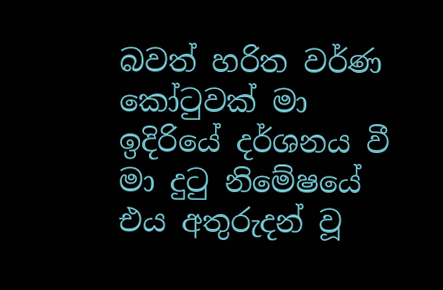බවත් හරිත වර්ණ කෝටුවක් මා ඉදිරියේ දර්ශනය වී මා දුටු නිමේෂයේ එය අතුරුදන් වූ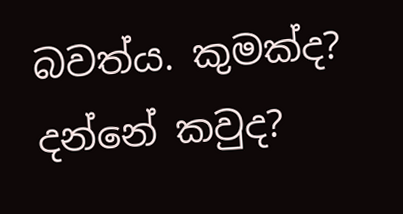බවත්ය. කුමක්ද? දන්නේ කවුද?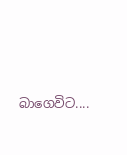බාගෙවිට....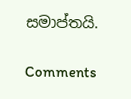සමාප්තයි.

Comments